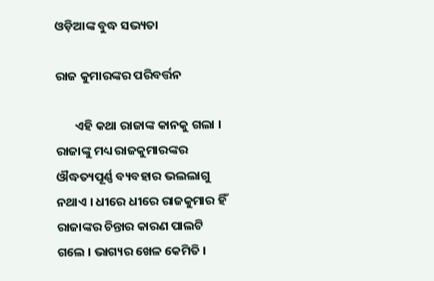ଓଡ଼ିଆଙ୍କ ବୁଦ୍ଧ ସଭ୍ୟତା

ରାଜ କୁମାରଙ୍କର ପରିବର୍ତ୍ତନ

       ଏହି କଥା ରାଜାଙ୍କ କାନକୁ ଗଲା । ରାଜାଙ୍କୁ ମଧ୍ୟ ରାଜକୁମାରଙ୍କର ଔଦ୍ଧତ୍ୟପୂର୍ଣ୍ଣ ବ୍ୟବହାର ଭଲଲାଗୁ ନଥାଏ । ଧୀରେ ଧୀରେ ରାଜକୁମାର ହିଁ ରାଜାଙ୍କର ଚିନ୍ତାର କାରଣ ପାଲଟି ଗଲେ । ଭାଗ୍ୟର ଖେଳ କେମିତି ।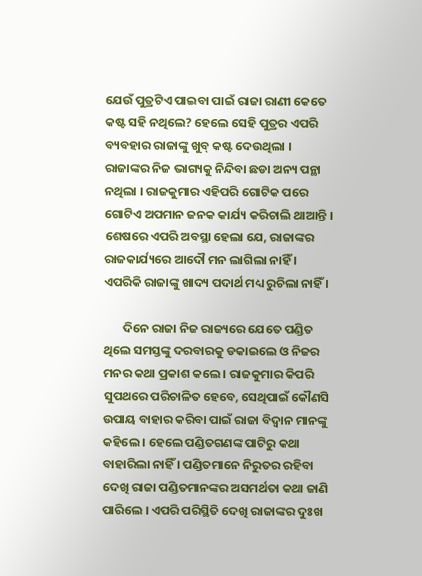ଯେଉଁ ପୁତ୍ରଟିଏ ପାଇବା ପାଇଁ ରାଜା ରାଣୀ କେତେ କଷ୍ଟ ସହି ନଥିଲେ? ହେଲେ ସେହି ପୁତ୍ରର ଏପରି ବ୍ୟବହାର ରାଜାଙ୍କୁ ଖୁବ୍ କଷ୍ଟ ଦେଉଥିଲା । ରାଜାଙ୍କର ନିଜ ଭାଗ୍ୟକୁ ନିନ୍ଦିବା ଛଡା ଅନ୍ୟ ପନ୍ଥା ନଥିଲା । ରାଜକୁମାର ଏହିପରି ଗୋଟିକ ପରେ ଗୋଟିଏ ଅପମାନ ଜନକ କାର୍ଯ୍ୟ କରିଚାଲି ଥାଆନ୍ତି । ଶେଷରେ ଏପରି ଅବସ୍ଥା ହେଲା ଯେ, ରାଜାଙ୍କର ରାଜକାର୍ଯ୍ୟରେ ଆଦୌ ମନ ଲାଗିଲା ନାହିଁ । ଏପରିକି ରାଜାଙ୍କୁ ଖାଦ୍ୟ ପଦାର୍ଥ ମଧ୍ୟ ରୁଚିଲା ନାହିଁ ।

       ଦିନେ ରାଜା ନିଜ ରାଜ୍ୟରେ ଯେତେ ପଣ୍ଡିତ ଥିଲେ ସମସ୍ତଙ୍କୁ ଦରବାରକୁ ଡକାଇଲେ ଓ ନିଜର ମନର କଥା ପ୍ରକାଶ କଲେ । ରାଜକୁମାର କିପରି ସୁପଥରେ ପରିଚାଳିତ ହେବେ, ସେଥିପାଇଁ କୌଣସି ଉପାୟ ବାହାର କରିବା ପାଇଁ ରାଜା ବିଦ୍ୱାନ ମାନଙ୍କୁ କହିଲେ । ହେଲେ ପଣ୍ଡିତଗଣଙ୍କ ପାଟିରୁ କଥା ବାହାରିଲା ନାହିଁ । ପଣ୍ଡିତମାନେ ନିରୁତର ରହିବା ଦେଖି ରାଜା ପଣ୍ଡିତମାନଙ୍କର ଅସମର୍ଥତା କଥା ଜାଣି ପାରିଲେ । ଏପରି ପରିସ୍ଥିତି ଦେଖି ରାଜାଙ୍କର ଦୁଃଖ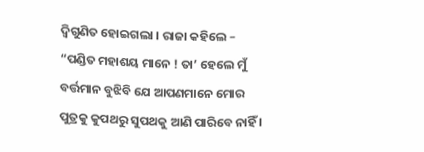ଦ୍ୱିଗୁଣିତ ହୋଇଗଲା । ରାଜା କହିଲେ – “ପଣ୍ଡିତ ମହାଶୟ ମାନେ ! ତା’ ହେଲେ ମୁଁ ବର୍ତ୍ତମାନ ବୁଝିବି ଯେ ଆପଣମାନେ ମୋର ପୁତ୍ରକୁ କୁପଥରୁ ସୁପଥକୁ ଆଣି ପାରିବେ ନାହିଁ ।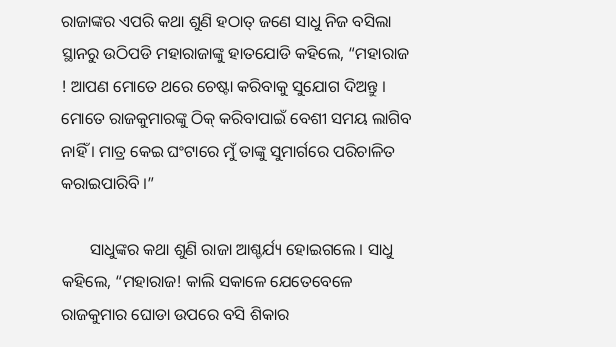ରାଜାଙ୍କର ଏପରି କଥା ଶୁଣି ହଠାତ୍ ଜଣେ ସାଧୁ ନିଜ ବସିଲା ସ୍ଥାନରୁ ଉଠିପଡି ମହାରାଜାଙ୍କୁ ହାତଯୋଡି କହିଲେ, “ମହାରାଜ ! ଆପଣ ମୋତେ ଥରେ ଚେଷ୍ଟା କରିବାକୁ ସୁଯୋଗ ଦିଅନ୍ତୁ । ମୋତେ ରାଜକୁମାରଙ୍କୁ ଠିକ୍ କରିବାପାଇଁ ବେଶୀ ସମୟ ଲାଗିବ ନାହିଁ । ମାତ୍ର କେଇ ଘଂଟାରେ ମୁଁ ତାଙ୍କୁ ସୁମାର୍ଗରେ ପରିଚାଳିତ କରାଇପାରିବି ।”

       ସାଧୁଙ୍କର କଥା ଶୁଣି ରାଜା ଆଶ୍ଚର୍ଯ୍ୟ ହୋଇଗଲେ । ସାଧୁ କହିଲେ, “ମହାରାଜ! କାଲି ସକାଳେ ଯେତେବେଳେ ରାଜକୁମାର ଘୋଡା ଉପରେ ବସି ଶିକାର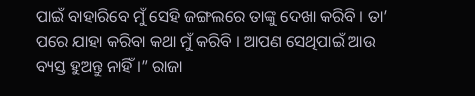ପାଇଁ ବାହାରିବେ ମୁଁ ସେହି ଜଙ୍ଗଲରେ ତାଙ୍କୁ ଦେଖା କରିବି । ତା’ ପରେ ଯାହା କରିବା କଥା ମୁଁ କରିବି । ଆପଣ ସେଥିପାଇଁ ଆଉ ବ୍ୟସ୍ତ ହୁଅନ୍ତୁ ନାହିଁ ।” ରାଜା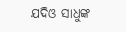ଯଦିଓ ସାଧୁଙ୍କ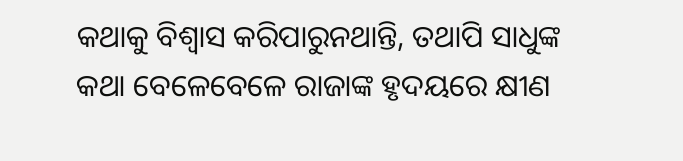କଥାକୁ ବିଶ୍ୱାସ କରିପାରୁନଥାନ୍ତି, ତଥାପି ସାଧୁଙ୍କ କଥା ବେଳେବେଳେ ରାଜାଙ୍କ ହୃଦୟରେ କ୍ଷୀଣ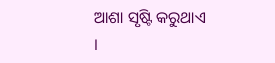ଆଶା ସୃଷ୍ଟି କରୁଥାଏ ।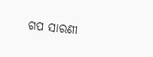ଗପ ସାରଣୀ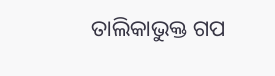ତାଲିକାଭୁକ୍ତ ଗପ